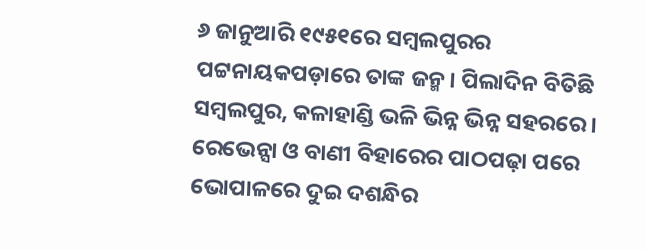୬ ଜାନୁଆରି ୧୯୫୧ରେ ସମ୍ବଲପୁରର ପଟ୍ଟନାୟକପଡ଼ାରେ ତାଙ୍କ ଜନ୍ମ। ପିଲାଦିନ ବିତିଛି ସମ୍ବଲପୁର, କଳାହାଣ୍ଡି ଭଳି ଭିନ୍ନ ଭିନ୍ନ ସହରରେ। ରେଭେନ୍ସା ଓ ବାଣୀ ବିହାରେର ପାଠପଢ଼ା ପରେ ଭୋପାଳରେ ଦୁଇ ଦଶନ୍ଧିର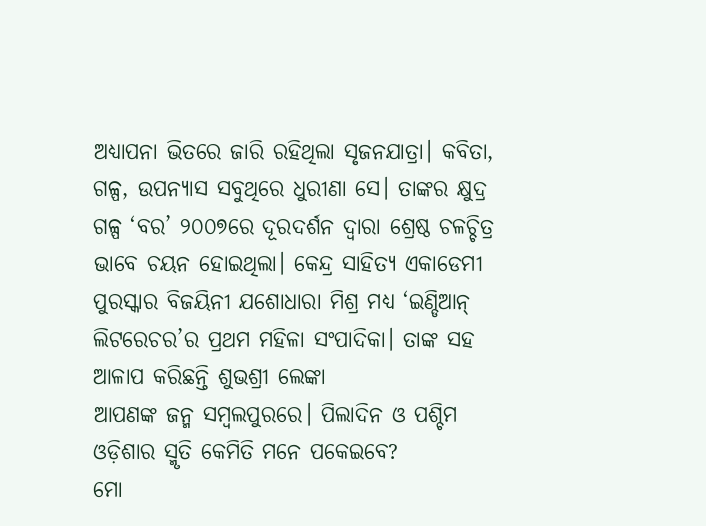ଅଧ୍ୟାପନା ଭିତରେ ଜାରି ରହିଥିଲା ସୃଜନଯାତ୍ରା। କବିତା, ଗଳ୍ପ, ଉପନ୍ୟାସ ସବୁଥିରେ ଧୁରୀଣା ସେ। ତାଙ୍କର କ୍ଷୁଦ୍ର ଗଳ୍ପ ‘ବର’ ୨୦୦୭ରେ ଦୂରଦର୍ଶନ ଦ୍ବାରା ଶ୍ରେଷ୍ଠ ଚଳଚ୍ଚିତ୍ର ଭାବେ ଚୟନ ହୋଇଥିଲା। କେନ୍ଦ୍ର ସାହିତ୍ୟ ଏକାଡେମୀ ପୁରସ୍କାର ବିଜୟିନୀ ଯଶୋଧାରା ମିଶ୍ର ମଧ୍ୟ ‘ଇଣ୍ଡିଆନ୍ ଲିଟରେଚର’ର ପ୍ରଥମ ମହିଳା ସଂପାଦିକା। ତାଙ୍କ ସହ ଆଳାପ କରିଛନ୍ତି ଶୁଭଶ୍ରୀ ଲେଙ୍କା
ଆପଣଙ୍କ ଜନ୍ମ ସମ୍ବଲପୁରରେ। ପିଲାଦିନ ଓ ପଶ୍ଚିମ ଓଡ଼ିଶାର ସ୍ମୃତି କେମିତି ମନେ ପକେଇବେ?
ମୋ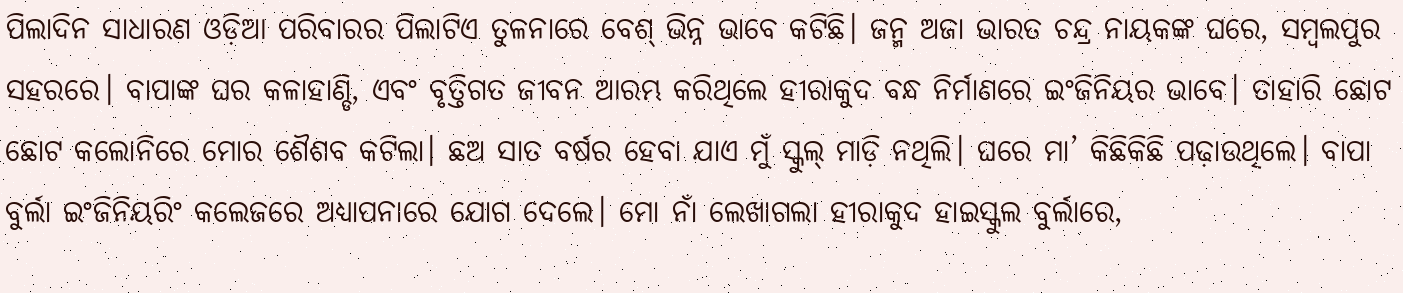ପିଲାଦିନ ସାଧାରଣ ଓଡ଼ିଆ ପରିବାରର ପିଲାଟିଏ ତୁଳନାରେ ବେଶ୍ ଭିନ୍ନ ଭାବେ କଟିଛି। ଜନ୍ମ ଅଜା ଭାରତ ଚନ୍ଦ୍ର ନାୟକଙ୍କ ଘରେ, ସମ୍ବଲପୁର ସହରରେ। ବାପାଙ୍କ ଘର କଳାହାଣ୍ଡି, ଏବଂ ବୃତ୍ତିଗତ ଜୀବନ ଆରମ୍ଭ କରିଥିଲେ ହୀରାକୁଦ ବନ୍ଧ ନିର୍ମାଣରେ ଇଂଜିନିୟର ଭାବେ। ତାହାରି ଛୋଟ ଛୋଟ କଲୋନିରେ ମୋର ଶୈଶବ କଟିଲା। ଛଅ ସାତ ବର୍ଷର ହେବା ଯାଏ ମୁଁ ସ୍କୁଲ୍ ମାଡ଼ି ନଥିଲି। ଘରେ ମା’ କିଛିକିଛି ପଢ଼ାଉଥିଲେ। ବାପା ବୁର୍ଲା ଇଂଜିନିୟରିଂ କଲେଜରେ ଅଧ୍ୟାପନାରେ ଯୋଗ ଦେଲେ। ମୋ ନାଁ ଲେଖାଗଲା ହୀରାକୁଦ ହାଇସ୍କୁଲ ବୁର୍ଲାରେ,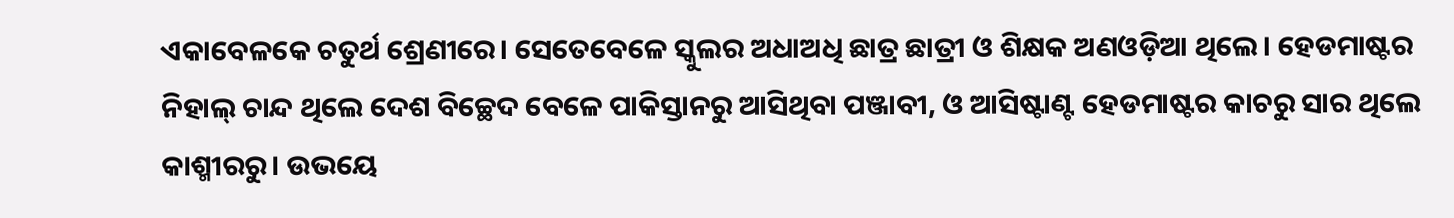ଏକାବେଳକେ ଚତୁର୍ଥ ଶ୍ରେଣୀରେ। ସେତେବେଳେ ସ୍କୁଲର ଅଧାଅଧି ଛାତ୍ର ଛାତ୍ରୀ ଓ ଶିକ୍ଷକ ଅଣଓଡ଼ିଆ ଥିଲେ। ହେଡମାଷ୍ଟର ନିହାଲ୍ ଚାନ୍ଦ ଥିଲେ ଦେଶ ବିଚ୍ଛେଦ ବେଳେ ପାକିସ୍ତାନରୁ ଆସିଥିବା ପଞ୍ଜାବୀ, ଓ ଆସିଷ୍ଟାଣ୍ଟ ହେଡମାଷ୍ଟର କାଚରୁ ସାର ଥିଲେ କାଶ୍ମୀରରୁ। ଉଭୟେ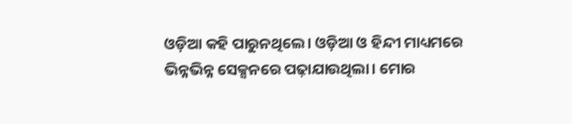ଓଡ଼ିଆ କହି ପାରୁନଥିଲେ। ଓଡ଼ିଆ ଓ ହିନ୍ଦୀ ମାଧ୍ୟମରେ ଭିନ୍ନଭିନ୍ନ ସେକ୍ସନରେ ପଢ଼ାଯାଉଥିଲା। ମୋର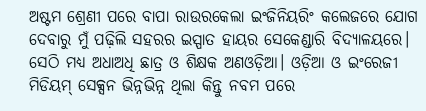ଅଷ୍ଟମ ଶ୍ରେଣୀ ପରେ ବାପା ରାଉରକେଲା ଇଂଜିନିୟରିଂ କଲେଜରେ ଯୋଗ ଦେବାରୁ ମୁଁ ପଢ଼ିଲି ସହରର ଇସ୍ପାତ ହାୟର ସେକେଣ୍ଡାରି ବିଦ୍ୟାଳୟରେ। ସେଠି ମଧ୍ୟ ଅଧାଅଧି ଛାତ୍ର ଓ ଶିକ୍ଷକ ଅଣଓଡ଼ିଆ। ଓଡ଼ିଆ ଓ ଇଂରେଜୀ ମିଡିୟମ୍ ସେକ୍ସନ ଭିନ୍ନଭିନ୍ନ ଥିଲା କିନ୍ତୁ ନବମ ପରେ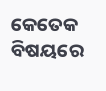କେତେକ ବିଷୟରେ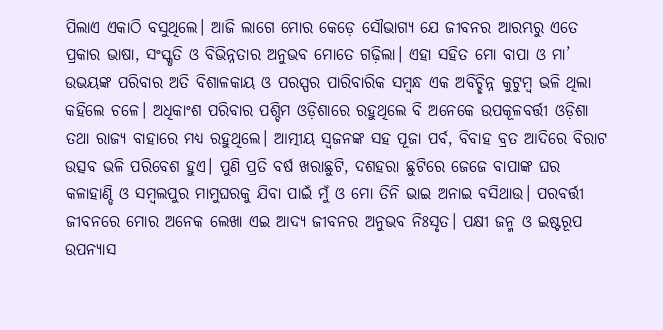ପିଲାଏ ଏକାଠି ବସୁଥିଲେ। ଆଜି ଲାଗେ ମୋର କେଡ଼େ ସୌଭାଗ୍ୟ ଯେ ଜୀବନର ଆରମ୍ଭରୁ ଏତେ ପ୍ରକାର ଭାଷା, ସଂସ୍କୃତି ଓ ବିଭିନ୍ନତାର ଅନୁଭବ ମୋତେ ଗଢ଼ିଲା। ଏହା ସହିତ ମୋ ବାପା ଓ ମା’ ଉଭୟଙ୍କ ପରିବାର ଅତି ବିଶାଳକାୟ ଓ ପରସ୍ପର ପାରିବାରିକ ସମ୍ବନ୍ଧ ଏକ ଅବିଚ୍ଛିନ୍ନ କୁଟୁମ୍ବ ଭଳି ଥିଲା କହିଲେ ଚଳେ। ଅଧିକାଂଶ ପରିବାର ପଶ୍ଚିମ ଓଡ଼ିଶାରେ ରହୁଥିଲେ ବି ଅନେକେ ଉପକୂଳବର୍ତ୍ତୀ ଓଡ଼ିଶା ତଥା ରାଜ୍ୟ ବାହାରେ ମଧ୍ୟ ରହୁଥିଲେ। ଆତ୍ମୀୟ ସ୍ୱଜନଙ୍କ ସହ ପୂଜା ପର୍ବ, ବିବାହ ବ୍ରତ ଆଦିରେ ବିରାଟ ଉତ୍ସବ ଭଳି ପରିବେଶ ହୁଏ। ପୁଣି ପ୍ରତି ବର୍ଷ ଖରାଛୁଟି, ଦଶହରା ଛୁଟିରେ ଜେଜେ ବାପାଙ୍କ ଘର କଳାହାଣ୍ଡି ଓ ସମ୍ବଲପୁର ମାମୁଘରକୁ ଯିବା ପାଇଁ ମୁଁ ଓ ମୋ ତିନି ଭାଇ ଅନାଇ ବସିଥାଉ। ପରବର୍ତ୍ତୀ ଜୀବନରେ ମୋର ଅନେକ ଲେଖା ଏଇ ଆଦ୍ୟ ଜୀବନର ଅନୁଭବ ନିଃସୃତ। ପକ୍ଷୀ ଜନ୍ମ ଓ ଇଷ୍ଟରୂପ ଉପନ୍ୟାସ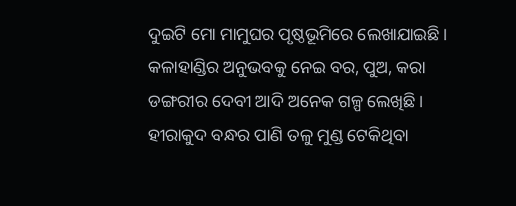ଦୁଇଟି ମୋ ମାମୁଘର ପୃଷ୍ଠଭୂମିରେ ଲେଖାଯାଇଛି। କଳାହାଣ୍ଡିର ଅନୁଭବକୁ ନେଇ ବର, ପୁଅ, କରା ଡଙ୍ଗରୀର ଦେବୀ ଆଦି ଅନେକ ଗଳ୍ପ ଲେଖିଛି। ହୀରାକୁଦ ବନ୍ଧର ପାଣି ତଳୁ ମୁଣ୍ଡ ଟେକିଥିବା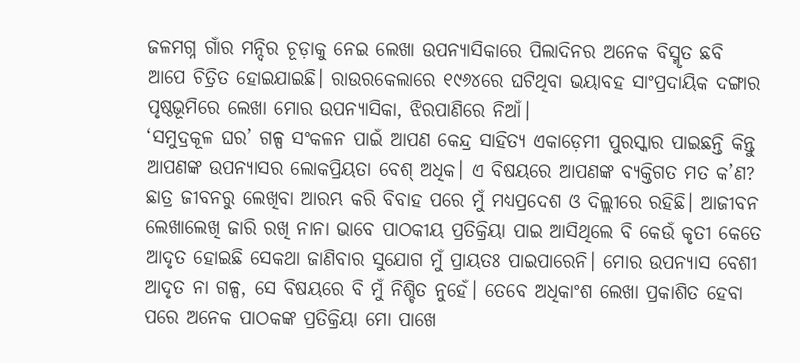ଜଳମଗ୍ନ ଗାଁର ମନ୍ଦିର ଚୂଡ଼ାକୁ ନେଇ ଲେଖା ଉପନ୍ୟାସିକାରେ ପିଲାଦିନର ଅନେକ ବିସ୍ମୃତ ଛବି ଆପେ ଚିତ୍ରିତ ହୋଇଯାଇଛି। ରାଉରକେଲାରେ ୧୯୬୪ରେ ଘଟିଥିବା ଭୟାବହ ସାଂପ୍ରଦାୟିକ ଦଙ୍ଗାର ପୃଷ୍ଠଭୂମିରେ ଲେଖା ମୋର ଉପନ୍ୟାସିକା, ଝିରପାଣିରେ ନିଆଁ।
‘ସମୁଦ୍ରକୂଳ ଘର’ ଗଳ୍ପ ସଂକଳନ ପାଇଁ ଆପଣ କେନ୍ଦ୍ର ସାହିତ୍ୟ ଏକାଡ଼େମୀ ପୁରସ୍କାର ପାଇଛନ୍ତି କିନ୍ତୁ ଆପଣଙ୍କ ଉପନ୍ୟାସର ଲୋକପ୍ରିୟତା ବେଶ୍ ଅଧିକ। ଏ ବିଷୟରେ ଆପଣଙ୍କ ବ୍ୟକ୍ତିଗତ ମତ କ’ଣ?
ଛାତ୍ର ଜୀବନରୁ ଲେଖିବା ଆରମ୍ଭ କରି ବିବାହ ପରେ ମୁଁ ମଧ୍ୟପ୍ରଦେଶ ଓ ଦିଲ୍ଲୀରେ ରହିଛି। ଆଜୀବନ ଲେଖାଲେଖି ଜାରି ରଖି ନାନା ଭାବେ ପାଠକୀୟ ପ୍ରତିକ୍ରିୟା ପାଇ ଆସିଥିଲେ ବି କେଉଁ କୃତୀ କେତେ ଆଦୃତ ହୋଇଛି ସେକଥା ଜାଣିବାର ସୁଯୋଗ ମୁଁ ପ୍ରାୟତଃ ପାଇପାରେନି। ମୋର ଉପନ୍ୟାସ ବେଶୀ ଆଦୃତ ନା ଗଳ୍ପ, ସେ ବିଷୟରେ ବି ମୁଁ ନିଶ୍ଚିତ ନୁହେଁ। ତେବେ ଅଧିକାଂଶ ଲେଖା ପ୍ରକାଶିତ ହେବା ପରେ ଅନେକ ପାଠକଙ୍କ ପ୍ରତିକ୍ରିୟା ମୋ ପାଖେ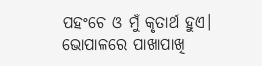ପହଂଚେ ଓ ମୁଁ କୃତାର୍ଥ ହୁଏ।
ଭୋପାଳରେ ପାଖାପାଖି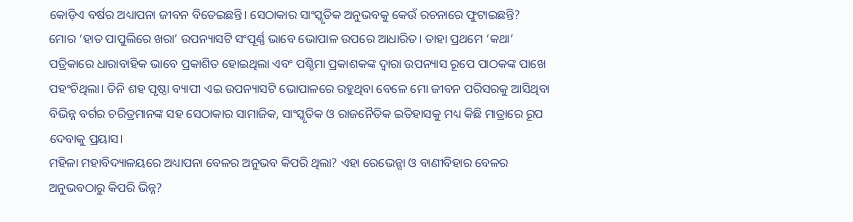କୋଡ଼ିଏ ବର୍ଷର ଅଧ୍ୟାପନା ଜୀବନ ବିତେଇଛନ୍ତି। ସେଠାକାର ସାଂସ୍କୃତିକ ଅନୁଭବକୁ କେଉଁ ରଚନାରେ ଫୁଟାଇଛନ୍ତି?
ମୋର ‘ହାତ ପାପୁଲିରେ ଖରା’ ଉପନ୍ୟାସଟି ସଂପୂର୍ଣ୍ଣ ଭାବେ ଭୋପାଳ ଉପରେ ଆଧାରିତ। ତାହା ପ୍ରଥମେ ‘କଥା’ ପତ୍ରିକାରେ ଧାରାବାହିକ ଭାବେ ପ୍ରକାଶିତ ହୋଇଥିଲା ଏବଂ ପଶ୍ଚିମା ପ୍ରକାଶକଙ୍କ ଦ୍ୱାରା ଉପନ୍ୟାସ ରୂପେ ପାଠକଙ୍କ ପାଖେ ପହଂଚିଥିଲା। ତିନି ଶହ ପୃଷ୍ଠା ବ୍ୟାପୀ ଏଇ ଉପନ୍ୟାସଟି ଭୋପାଳରେ ରହୁଥିବା ବେଳେ ମୋ ଜୀବନ ପରିସରକୁ ଆସିଥିବା ବିଭିନ୍ନ ବର୍ଗର ଚରିତ୍ରମାନଙ୍କ ସହ ସେଠାକାର ସାମାଜିକ, ସାଂସ୍କୃତିକ ଓ ରାଜନୈତିକ ଇତିହାସକୁ ମଧ୍ୟ କିଛି ମାତ୍ରାରେ ରୂପ ଦେବାକୁ ପ୍ରୟାସ।
ମହିଳା ମହାବିଦ୍ୟାଳୟରେ ଅଧ୍ୟାପନା ବେଳର ଅନୁଭବ କିପରି ଥିଲା? ଏହା ରେଭେନ୍ସା ଓ ବାଣୀବିହାର ବେଳର ଅନୁଭବଠାରୁ କିପରି ଭିନ୍ନ?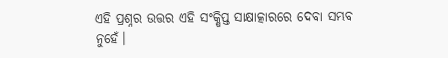ଏହି ପ୍ରଶ୍ନର ଉତ୍ତର ଏହି ସଂକ୍ଷିପ୍ତ ସାକ୍ଷାତ୍କାରରେ ଦେବା ସମ୍ଭବ ନୁହେଁ।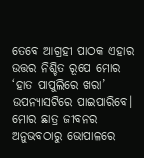ତେବେ ଆଗ୍ରହୀ ପାଠକ ଏହାର ଉତ୍ତର ନିଶ୍ଚିତ ରୂପେ ମୋର ‘ହାତ ପାପୁଲିରେ ଖରା’ ଉପନ୍ୟାସଟିରେ ପାଇପାରିବେ। ମୋର ଛାତ୍ର ଜୀବନର ଅନୁଭବଠାରୁ ଭୋପାଳରେ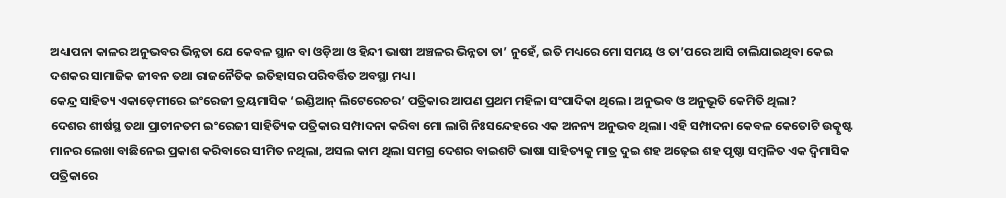ଅଧ୍ୟାପନା କାଳର ଅନୁଭବର ଭିନ୍ନତା ଯେ କେବଳ ସ୍ଥାନ ବା ଓଡ଼ିଆ ଓ ହିନ୍ଦୀ ଭାଷୀ ଅଞ୍ଚଳର ଭିନ୍ନତା ତା’ ନୁହେଁ, ଇତି ମଧ୍ୟରେ ମୋ ସମୟ ଓ ତା’ପରେ ଆସି ଚାଲିଯାଇଥିବା କେଇ ଦଶକର ସାମାଜିକ ଜୀବନ ତଥା ରାଜନୈତିକ ଇତିହାସର ପରିବର୍ତ୍ତିତ ଅବସ୍ଥା ମଧ୍ୟ।
କେନ୍ଦ୍ର ସାହିତ୍ୟ ଏକାଡ଼େମୀରେ ଇଂରେଜୀ ତ୍ରୟମାସିକ ‘ଇଣ୍ଡିଆନ୍ ଲିଟେରେଚର’ ପତ୍ରିକାର ଆପଣ ପ୍ରଥମ ମହିଳା ସଂପାଦିକା ଥିଲେ। ଅନୁଭବ ଓ ଅନୁଭୂତି କେମିତି ଥିଲା?
ଦେଶର ଶୀର୍ଷସ୍ଥ ତଥା ପ୍ରାଚୀନତମ ଇଂରେଜୀ ସାହିତ୍ୟିକ ପତ୍ରିକାର ସମ୍ପାଦନା କରିବା ମୋ ଲାଗି ନିଃସନ୍ଦେହରେ ଏକ ଅନନ୍ୟ ଅନୁଭବ ଥିଲା। ଏହି ସମ୍ପାଦନା କେବଳ କେତୋଟି ଉତ୍କୃଷ୍ଟ ମାନର ଲେଖା ବାଛିନେଇ ପ୍ରକାଶ କରିବାରେ ସୀମିତ ନଥିଲା, ଅସଲ କାମ ଥିଲା ସମଗ୍ର ଦେଶର ବାଇଶଟି ଭାଷା ସାହିତ୍ୟକୁ ମାତ୍ର ଦୁଇ ଶହ ଅଢ଼େଇ ଶହ ପୃଷ୍ଠା ସମ୍ବଳିତ ଏକ ଦ୍ୱିମାସିକ ପତ୍ରିକାରେ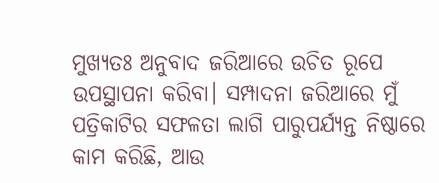ମୁଖ୍ୟତଃ ଅନୁବାଦ ଜରିଆରେ ଉଚିତ ରୂପେ ଉପସ୍ଥାପନା କରିବା। ସମ୍ପାଦନା ଜରିଆରେ ମୁଁ ପତ୍ରିକାଟିର ସଫଳତା ଲାଗି ପାରୁପର୍ଯ୍ୟନ୍ତ ନିଷ୍ଠାରେ କାମ କରିଛି, ଆଉ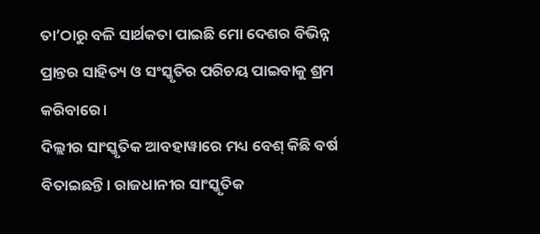ତା’ଠାରୁ ବଳି ସାର୍ଥକତା ପାଇଛି ମୋ ଦେଶର ବିଭିନ୍ନ ପ୍ରାନ୍ତର ସାହିତ୍ୟ ଓ ସଂସ୍କୃତିର ପରିଚୟ ପାଇବାକୁ ଶ୍ରମ କରିବାରେ।
ଦିଲ୍ଲୀର ସାଂସ୍କୃତିକ ଆବହାୱାରେ ମଧ୍ୟ ବେଶ୍ କିଛି ବର୍ଷ ବିତାଇଛନ୍ତି। ରାଜଧାନୀର ସାଂସ୍କୃତିକ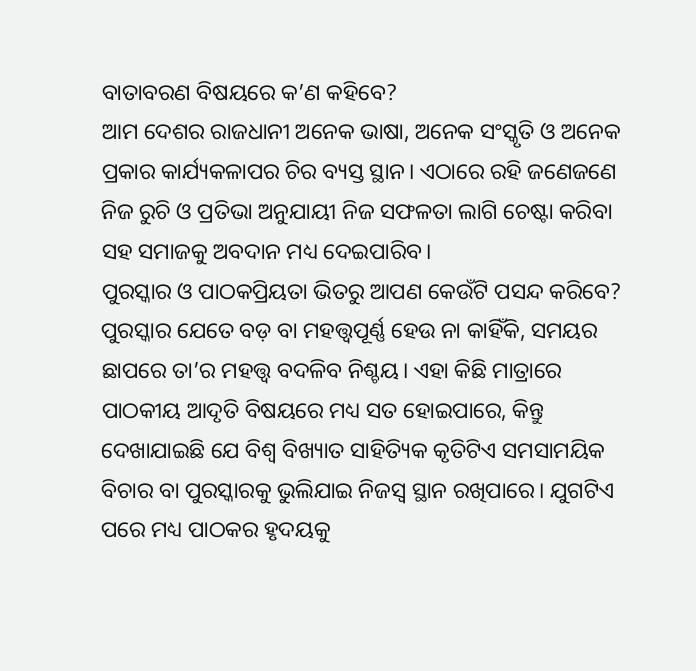ବାତାବରଣ ବିଷୟରେ କ’ଣ କହିବେ?
ଆମ ଦେଶର ରାଜଧାନୀ ଅନେକ ଭାଷା, ଅନେକ ସଂସ୍କୃତି ଓ ଅନେକ ପ୍ରକାର କାର୍ଯ୍ୟକଳାପର ଚିର ବ୍ୟସ୍ତ ସ୍ଥାନ। ଏଠାରେ ରହି ଜଣେଜଣେ ନିଜ ରୁଚି ଓ ପ୍ରତିଭା ଅନୁଯାୟୀ ନିଜ ସଫଳତା ଲାଗି ଚେଷ୍ଟା କରିବା ସହ ସମାଜକୁ ଅବଦାନ ମଧ୍ୟ ଦେଇପାରିବ।
ପୁରସ୍କାର ଓ ପାଠକପ୍ରିୟତା ଭିତରୁ ଆପଣ କେଉଁଟି ପସନ୍ଦ କରିବେ?
ପୁରସ୍କାର ଯେତେ ବଡ଼ ବା ମହତ୍ତ୍ୱପୂର୍ଣ୍ଣ ହେଉ ନା କାହିଁକି, ସମୟର ଛାପରେ ତା’ର ମହତ୍ତ୍ୱ ବଦଳିବ ନିଶ୍ଚୟ। ଏହା କିଛି ମାତ୍ରାରେ ପାଠକୀୟ ଆଦୃତି ବିଷୟରେ ମଧ୍ୟ ସତ ହୋଇପାରେ, କିନ୍ତୁ ଦେଖାଯାଇଛି ଯେ ବିଶ୍ୱ ବିଖ୍ୟାତ ସାହିତ୍ୟିକ କୃତିଟିଏ ସମସାମୟିକ ବିଚାର ବା ପୁରସ୍କାରକୁ ଭୁଲିଯାଇ ନିଜସ୍ୱ ସ୍ଥାନ ରଖିପାରେ। ଯୁଗଟିଏ ପରେ ମଧ୍ୟ ପାଠକର ହୃଦୟକୁ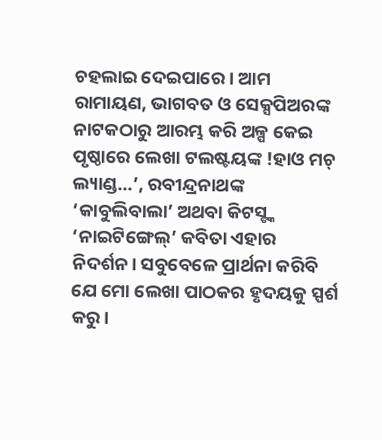ଚହଲାଇ ଦେଇପାରେ। ଆମ ରାମାୟଣ, ଭାଗବତ ଓ ସେକ୍ସପିଅରଙ୍କ ନାଟକଠାରୁ ଆରମ୍ଭ କରି ଅଳ୍ପ କେଇ ପୃଷ୍ଠାରେ ଲେଖା ଟଲଷ୍ଟୟଙ୍କ !ହାଓ ମଚ୍ ଲ୍ୟାଣ୍ଡ...’, ରବୀନ୍ଦ୍ରନାଥଙ୍କ ‘କାବୁଲିବାଲା’ ଅଥବା କିଟସ୍ଙ୍କ ‘ନାଇଟିଙ୍ଗେଲ୍’ କବିତା ଏହାର ନିଦର୍ଶନ। ସବୁବେଳେ ପ୍ରାର୍ଥନା କରିବି ଯେ ମୋ ଲେଖା ପାଠକର ହୃଦୟକୁ ସ୍ପର୍ଶ କରୁ।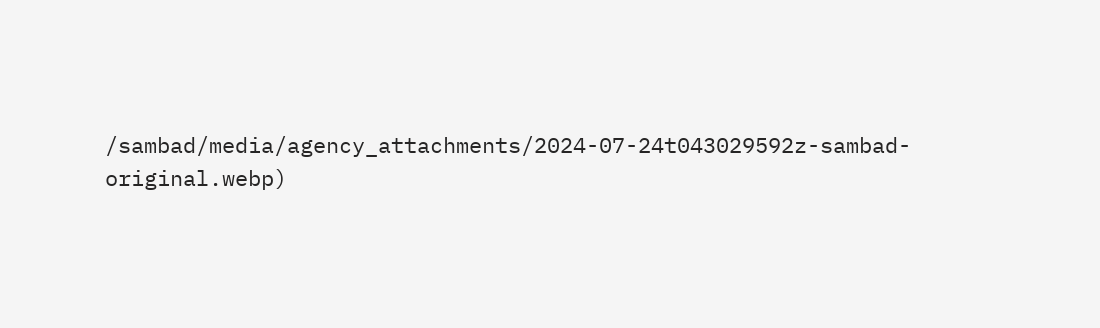/sambad/media/agency_attachments/2024-07-24t043029592z-sambad-original.webp)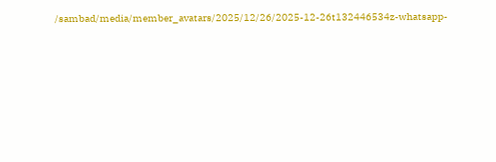/sambad/media/member_avatars/2025/12/26/2025-12-26t132446534z-whatsapp-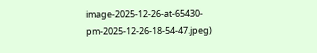image-2025-12-26-at-65430-pm-2025-12-26-18-54-47.jpeg)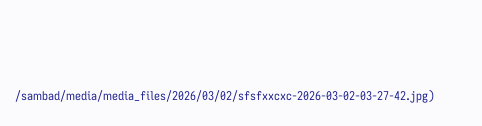/sambad/media/media_files/2026/03/02/sfsfxxcxc-2026-03-02-03-27-42.jpg)